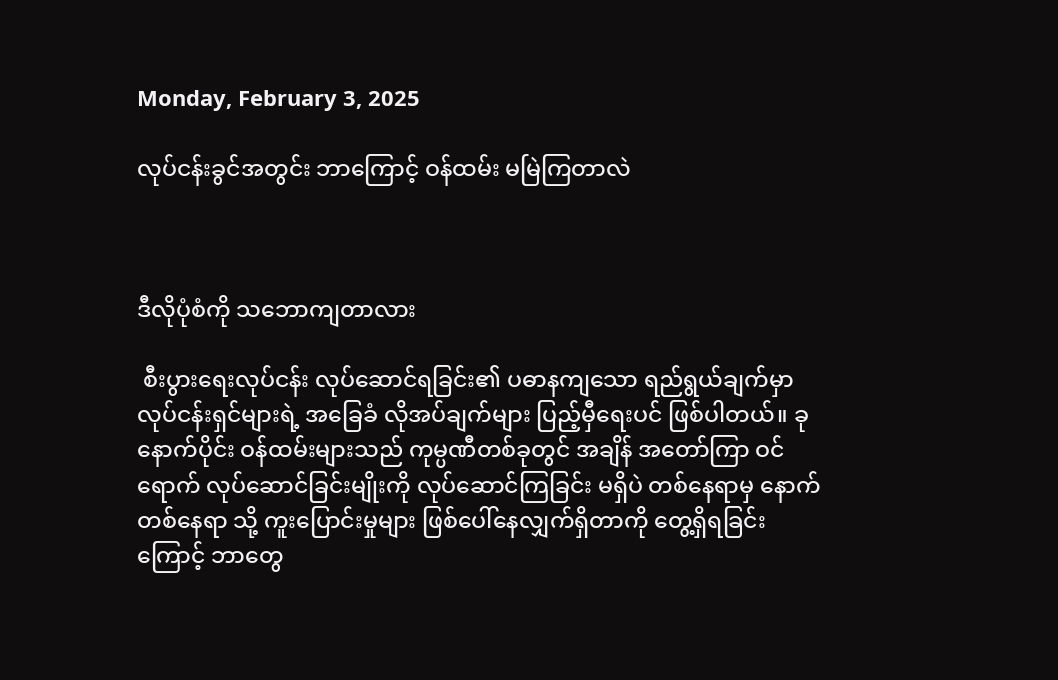Monday, February 3, 2025

လုပ်ငန်းခွင်အတွင်း ဘာကြောင့် ဝန်ထမ်း မမြဲကြတာလဲ



ဒီလိုပုံစံကို သဘောကျတာလား

 စီးပွားရေးလုပ်ငန်း လုပ်ဆောင်ရခြင်း၏ ပဓာနကျသော ရည်ရွယ်ချက်မှာ လုပ်ငန်းရှင်များရဲ့ အခြေခံ လိုအပ်ချက်များ ပြည့်မှီရေးပင် ဖြစ်ပါတယ်။ ခုနောက်ပိုင်း ဝန်ထမ်းများသည် ကုမ္ပဏီတစ်ခုတွင် အချိန် အတော်ကြာ ဝင်ရောက် လုပ်ဆောင်ခြင်းမျိုးကို လုပ်ဆောင်ကြခြင်း မရှိပဲ တစ်နေရာမှ နောက်တစ်နေရာ သို့ ကူးပြောင်းမှုများ ဖြစ်ပေါ်နေလျှက်ရှိတာကို တွေ့ရှိရခြင်းကြောင့် ဘာတွေ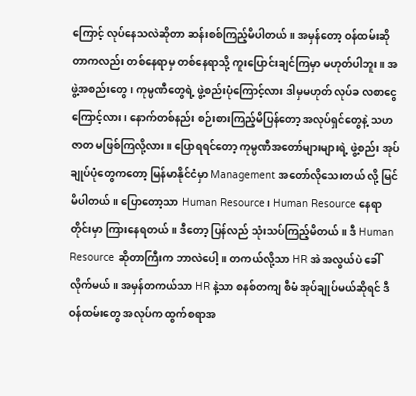ကြောင့် လုပ်နေသလဲဆိုတာ ဆန်းစစ်ကြည့်မိပါတယ်။ အမှန်တော့ ဝန်ထမ်းဆိုတာကလည်း တစ်နေရာမှ တစ်နေရာသို့ ကူးပြောင်းချင်ကြမှာ မဟုတ်ပါဘူး။ အဖွဲ့အစည်းတွေ၊ ကုမ္ပဏီတွေရဲ့ ဖွဲ့စည်းပုံကြောင့်လား ဒါမှမဟုတ် လုပ်ခ လစာငွေကြောင့်လား၊ နောက်တစ်နည်း စဉ်းစားကြည့်မိပြန်တော့ အလုပ်ရှင်တွေနဲ့ သဟဇာတ မဖြစ်ကြလို့လား။ ပြောရရင်တော့ ကုမ္ပဏီအတော်များများရဲ့ ဖွဲ့စည်း အုပ်ချုပ်ပုံတွေကတော့ မြန်မာနိုင်ငံမှာ Management အတော်လိုသေးတယ် လို့ မြင်မိပါတယ်။ ပြောတော့သာ Human Resource၊ Human Resource နေရာတိုင်းမှာ ကြားနေရတယ်။ ဒီတော့ ပြန်လည် သုံးသပ်ကြည့်မိတယ်။ ဒီ Human Resource ဆိုတာကြီးက ဘာလဲပေါ့။ တကယ်လို့သာ HR အဲ အလွယ်ပဲ ခေါ်လိုက်မယ်။ အမှန်တကယ်သာ HR နဲ့သာ စနစ်တကျ စီမံ အုပ်ချုပ်မယ်ဆိုရင် ဒီဝန်ထမ်းတွေ အလုပ်က ထွက်စရာအ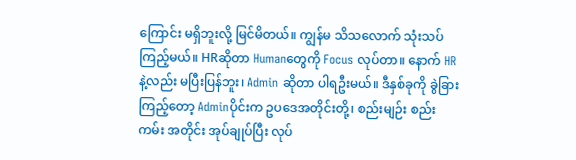ကြောင်း မရှိဘူးလို့ မြင်မိတယ်။ ကျွန်မ သိသလောက် သုံးသပ်ကြည့်မယ်။ HRဆိုတာ Humanတွေကို Focus လုပ်တာ။ နောက် HRနဲ့လည်း မပြီးပြန်ဘူး၊ Admin ဆိုတာ ပါရဦးမယ်။ ဒီနှစ်ခုကို ခွဲခြားကြည့်တော့ Adminပိုင်းက ဥပဒေအတိုင်းတို့၊ စည်းမျဉ်း စည်းကမ်း အတိုင်း အုပ်ချုပ်ပြီး လုပ်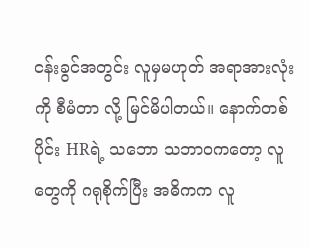ငန်းခွင်အတွင်း လူမှမဟုတ် အရာအားလုံးကို စီမံတာ လို့ မြင်မိပါတယ်။ နောက်တစ်ပိုင်း HRရဲ့ သဘော သဘာဝကတော့ လူတွေကို ဂရုစိုက်ပြီး အဓိကက လူ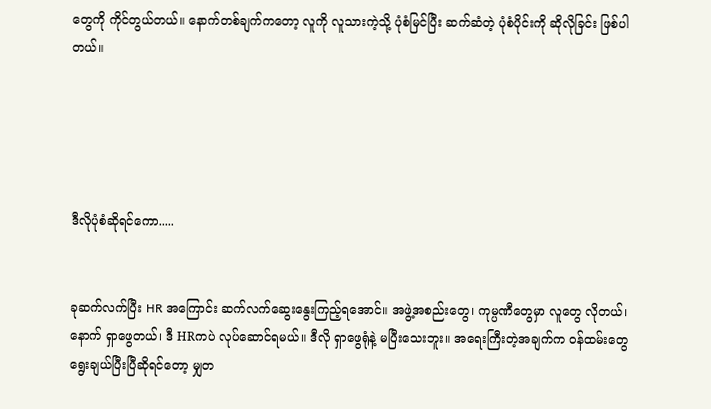တွေကို ကိုင်တွယ်တယ်။ နောက်တစ်ချက်ကတော့ လူကို လူသားကဲ့သို့ ပုံစံမြင်ပြီး ဆက်ဆံတဲ့ ပုံစံပိုင်းကို ဆိုလိုခြင်း ဖြစ်ပါတယ်။





ဒီလိုပုံစံဆိုရင်ကော.....


ခုဆက်လက်ပြီး HR အကြောင်း ဆက်လက်ဆွေးနွေးကြည့်ရအောင်။ အဖွဲ့အစည်းတွေ၊ ကုမ္ပဏီတွေမှာ လူတွေ လိုတယ်၊ နောက် ရှာဖွေတယ်၊ ဒီ HRကပဲ လုပ်ဆောင်ရမယ်။ ဒီလို ရှာဖွေရုံနဲ့ မပြီးသေးဘူး။ အရေးကြီးတဲ့အချက်က ဝန်ထမ်းတွေ ရွေးချယ်ပြီးပြီဆိုရင်တော့ မျှတ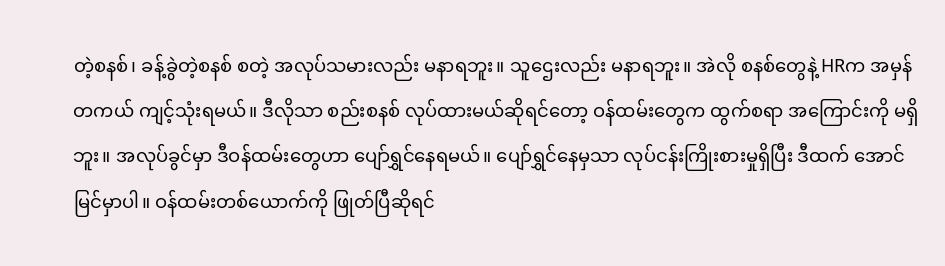တဲ့စနစ်၊ ခန့်ခွဲတဲ့စနစ် စတဲ့ အလုပ်သမားလည်း မနာရဘူး။ သူဌေးလည်း မနာရဘူး။ အဲလို စနစ်တွေနဲ့ HRက အမှန်တကယ် ကျင့်သုံးရမယ်။ ဒီလိုသာ စည်းစနစ် လုပ်ထားမယ်ဆိုရင်တော့ ဝန်ထမ်းတွေက ထွက်စရာ အကြောင်းကို မရှိဘူး။ အလုပ်ခွင်မှာ ဒီဝန်ထမ်းတွေဟာ ပျော်ရွှင်နေရမယ်။ ပျော်ရွှင်နေမှသာ လုပ်ငန်းကြိုးစားမှုရှိပြီး ဒီထက် အောင်မြင်မှာပါ။ ဝန်ထမ်းတစ်ယောက်ကို ဖြုတ်ပြီဆိုရင်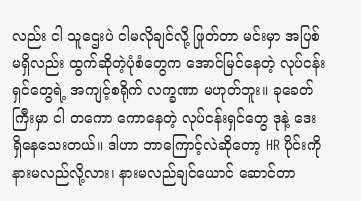လည်း ငါ သူဌေးပဲ ငါမလိုချင်လို့ ဖြုတ်တာ မင်းမှာ အပြစ် မရှိလည်း ထွက်ဆိုတဲ့ပုံစံတွေက အောင်မြင်နေတဲ့ လုပ်ငန်းရှင်တွေရဲ့ အကျင့်စရိုက် လက္ခဏာ မဟုတ်ဘူး။ ခုခေတ်ကြီးမှာ ငါ တကော ကောနေတဲ့ လုပ်ငန်းရှင်တွေ ဒုနဲ့ ဒေး ရှိနေသေးတယ်။ ဒါဟာ ဘာကြောင့်လဲဆိုတော့ HR ပိုင်းကို နားမလည်လို့လား၊ နားမလည်ချင်ယောင် ဆောင်တာ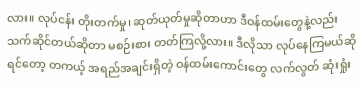လား။ လုပ်ငန်း တိုးတက်မှု၊ ဆုတ်ယုတ်မှုဆိုတာဟာ ဒီဝန်ထမ်းတွေနဲ့လည်း သက်ဆိုင်တယ်ဆိုတာ မစဉ်းစား တတ်ကြလို့လား။ ဒီလိုသာ လုပ်နေကြမယ်ဆိုရင်တော့ တကယ့် အရည်အချင်းရှိတဲ့ ဝန်ထမ်းကောင်းတွေ လက်လွတ် ဆုံးရှုံး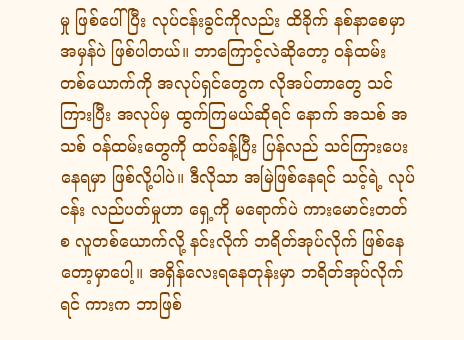မှု ဖြစ်ပေါ်ပြီး လုပ်ငန်းခွင်ကိုလည်း ထိခိုက် နစ်နာစေမှာ အမှန်ပဲ ဖြစ်ပါတယ်။ ဘာကြောင့်လဲဆိုတော့ ဝန်ထမ်း တစ်ယောက်ကို အလုပ်ရှင်တွေက လိုအပ်တာတွေ သင်ကြားပြီး အလုပ်မှ ထွက်ကြမယ်ဆိုရင် နောက် အသစ် အသစ် ဝန်ထမ်းတွေကို ထပ်ခန့်ပြီး ပြန်လည် သင်ကြားပေးနေရမှာ ဖြစ်လို့ပါပဲ။ ဒီလိုသာ အမြဲဖြစ်နေရင် သင့်ရဲ့ လုပ်ငန်း လည်ပတ်မှုဟာ ရှေ့ကို မရောက်ပဲ ကားမောင်းတတ်စ လူတစ်ယောက်လို့ နင်းလိုက် ဘရိတ်အုပ်လိုက် ဖြစ်နေတော့မှာပေါ့။ အရှိန်လေးရနေတုန်းမှာ ဘရိတ်အုပ်လိုက်ရင် ကားက ဘာဖြစ်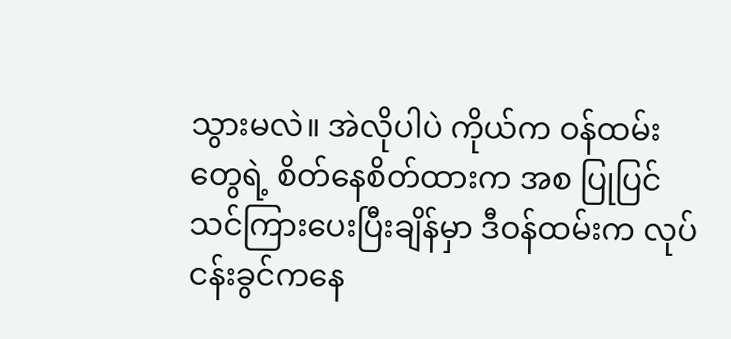သွားမလဲ။ အဲလိုပါပဲ ကိုယ်က ဝန်ထမ်းတွေရဲ့ စိတ်နေစိတ်ထားက အစ ပြုပြင်သင်ကြားပေးပြီးချိန်မှာ ဒီဝန်ထမ်းက လုပ်ငန်းခွင်ကနေ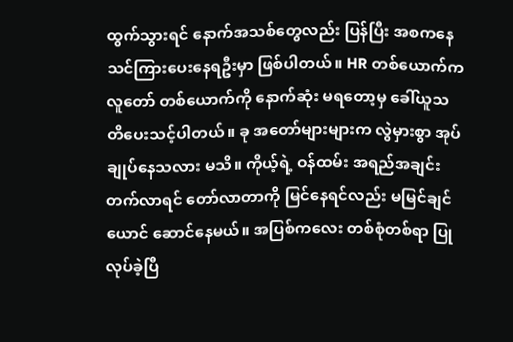ထွက်သွားရင် နောက်အသစ်တွေလည်း ပြန်ပြီး အစကနေ သင်ကြားပေးနေရဦးမှာ ဖြစ်ပါတယ်။ HR တစ်ယောက်က လူတော် တစ်ယောက်ကို နောက်ဆုံး မရတော့မှ ခေါ်ယူသတိပေးသင့်ပါတယ်။ ခု အတော်များများက လွဲမှားစွာ အုပ်ချုပ်နေသလား မသိ။ ကိုယ့်ရဲ့ ဝန်ထမ်း အရည်အချင်း တက်လာရင် တော်လာတာကို မြင်နေရင်လည်း မမြင်ချင်ယောင် ဆောင်နေမယ်။ အပြစ်ကလေး တစ်စုံတစ်ရာ ပြုလုပ်ခဲ့ပြီ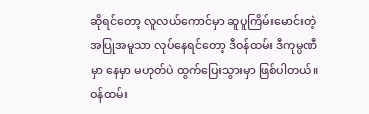ဆိုရင်တော့ လူလယ်ကောင်မှာ ဆူပူကြိမ်းမောင်းတဲ့ အပြုအမူသာ လုပ်နေရင်တော့ ဒီဝန်ထမ်း ဒီကုမ္ပဏီမှာ နေမှာ မဟုတ်ပဲ ထွက်ပြေးသွားမှာ ဖြစ်ပါတယ်။ ဝန်ထမ်း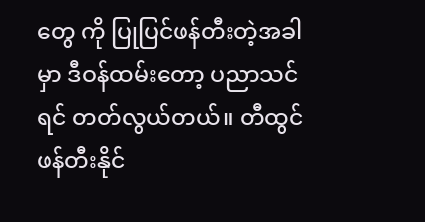တွေ ကို ပြုပြင်ဖန်တီးတဲ့အခါမှာ ဒီဝန်ထမ်းတော့ ပညာသင်ရင် တတ်လွယ်တယ်။ တီထွင် ဖန်တီးနိုင်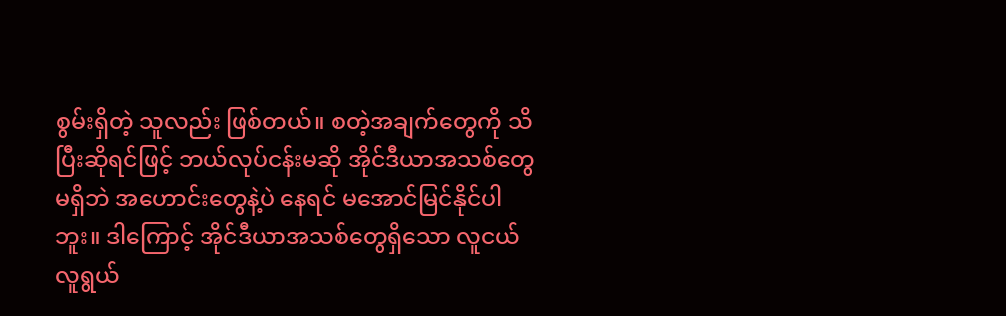စွမ်းရှိတဲ့ သူလည်း ဖြစ်တယ်။ စတဲ့အချက်တွေကို သိပြီးဆိုရင်ဖြင့် ဘယ်လုပ်ငန်းမဆို အိုင်ဒီယာအသစ်တွေ မရှိဘဲ အဟောင်းတွေနဲ့ပဲ နေရင် မအောင်မြင်နိုင်ပါဘူး။ ဒါကြောင့် အိုင်ဒီယာအသစ်တွေရှိသော လူငယ် လူရွယ်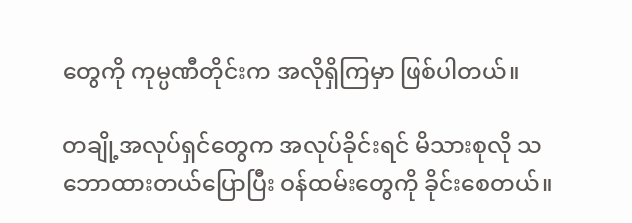တွေကို ကုမ္ပဏီတိုင်းက အလိုရှိကြမှာ ဖြစ်ပါတယ်။

တချို့အလုပ်ရှင်တွေက အလုပ်ခိုင်းရင် မိသားစုလို သဘောထားတယ်ပြောပြီး ဝန်ထမ်းတွေကို ခိုင်းစေတယ်။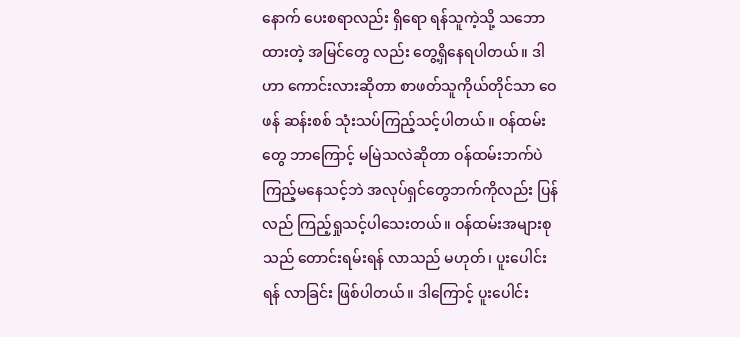နောက် ပေးစရာလည်း ရှိရော ရန်သူကဲ့သို့ သဘောထားတဲ့ အမြင်တွေ လည်း တွေ့ရှိနေရပါတယ်။ ဒါဟာ ကောင်းလားဆိုတာ စာဖတ်သူကိုယ်တိုင်သာ ဝေဖန် ဆန်းစစ် သုံးသပ်ကြည့်သင့်ပါတယ်။ ဝန်ထမ်းတွေ ဘာကြောင့် မမြဲသလဲဆိုတာ ဝန်ထမ်းဘက်ပဲ ကြည့်မနေသင့်ဘဲ အလုပ်ရှင်တွေဘက်ကိုလည်း ပြန်လည် ကြည့်ရှုသင့်ပါသေးတယ်။ ဝန်ထမ်းအများစုသည် တောင်းရမ်းရန် လာသည် မဟုတ်၊ ပူးပေါင်းရန် လာခြင်း ဖြစ်ပါတယ်။ ဒါကြောင့် ပူးပေါင်း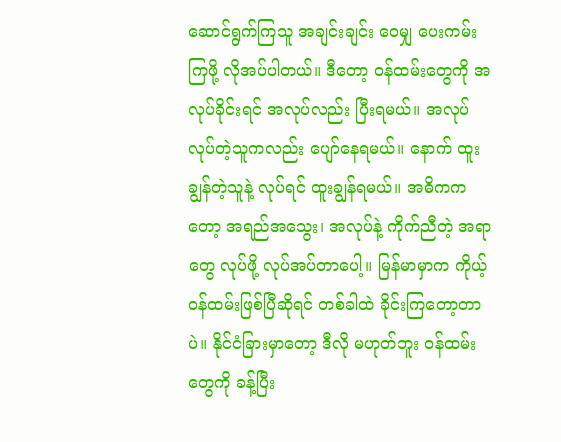ဆောင်ရွက်ကြသူ အချင်းချင်း ဝေမျှ ပေးကမ်းကြဖို့ လိုအပ်ပါတယ်။ ဒီတော့ ဝန်ထမ်းတွေကို အလုပ်ခိုင်းရင် အလုပ်လည်း ပြီးရမယ်။ အလုပ် လုပ်တဲ့သူကလည်း ပျော်နေရမယ်။ နောက် ထူးချွန်တဲ့သူနဲ့ လုပ်ရင် ထူးချွန်ရမယ်။ အဓိကကတော့ အရည်အသွေး၊ အလုပ်နဲ့ ကိုက်ညီတဲ့ အရာတွေ လုပ်ဖို့ လုပ်အပ်တာပေါ့။ မြန်မာမှာက ကိုယ့်ဝန်ထမ်းဖြစ်ပြီဆိုရင် တစ်ခါထဲ ခိုင်းကြတော့တာပဲ။ နိုင်ငံခြားမှာတော့ ဒီလို မဟုတ်ဘူး ဝန်ထမ်းတွေကို ခန့်ပြီး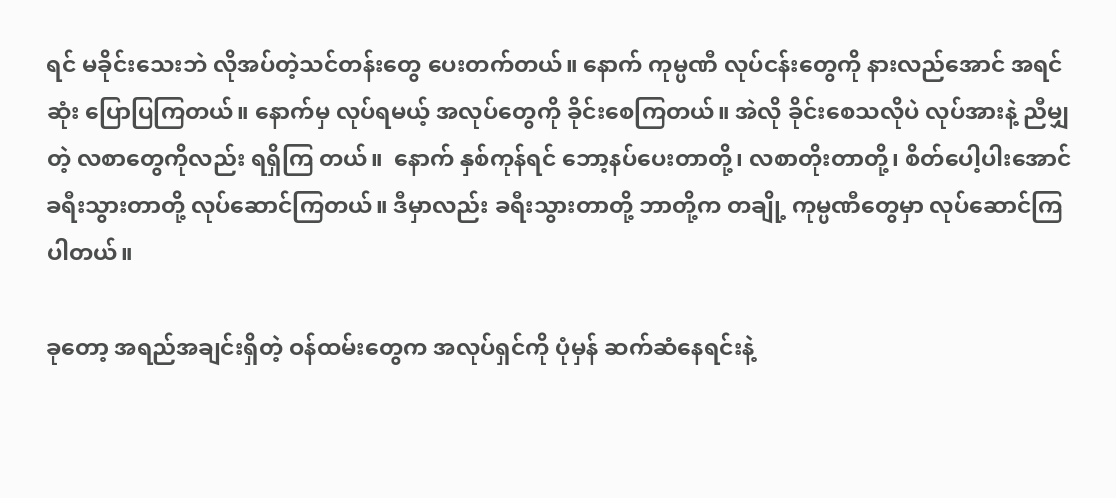ရင် မခိုင်းသေးဘဲ လိုအပ်တဲ့သင်တန်းတွေ ပေးတက်တယ်။ နောက် ကုမ္ပဏီ လုပ်ငန်းတွေကို နားလည်အောင် အရင်ဆုံး ပြောပြကြတယ်။ နောက်မှ လုပ်ရမယ့် အလုပ်တွေကို ခိုင်းစေကြတယ်။ အဲလို ခိုင်းစေသလိုပဲ လုပ်အားနဲ့ ညီမျှတဲ့ လစာတွေကိုလည်း ရရှိကြ တယ်။  နောက် နှစ်ကုန်ရင် ဘော့နပ်ပေးတာတို့၊ လစာတိုးတာတို့၊ စိတ်ပေါ့ပါးအောင် ခရီးသွားတာတို့ လုပ်ဆောင်ကြတယ်။ ဒီမှာလည်း ခရီးသွားတာတို့ ဘာတို့က တချို့ ကုမ္ပဏီတွေမှာ လုပ်ဆောင်ကြပါတယ်။

ခုတော့ အရည်အချင်းရှိတဲ့ ဝန်ထမ်းတွေက အလုပ်ရှင်ကို ပုံမှန် ဆက်ဆံနေရင်းနဲ့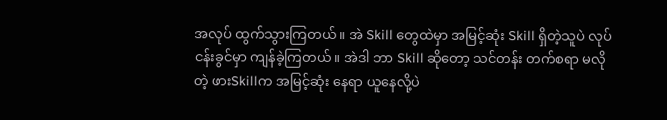အလုပ် ထွက်သွားကြတယ်။ အဲ Skill တွေထဲမှာ အမြင့်ဆုံး Skill ရှိတဲ့သူပဲ လုပ်ငန်းခွင်မှာ ကျန်ခဲ့ကြတယ်။ အဲဒါ ဘာ Skill ဆိုတော့ သင်တန်း တက်စရာ မလိုတဲ့ ဖားSkillက အမြင့်ဆုံး နေရာ ယူနေလို့ပဲ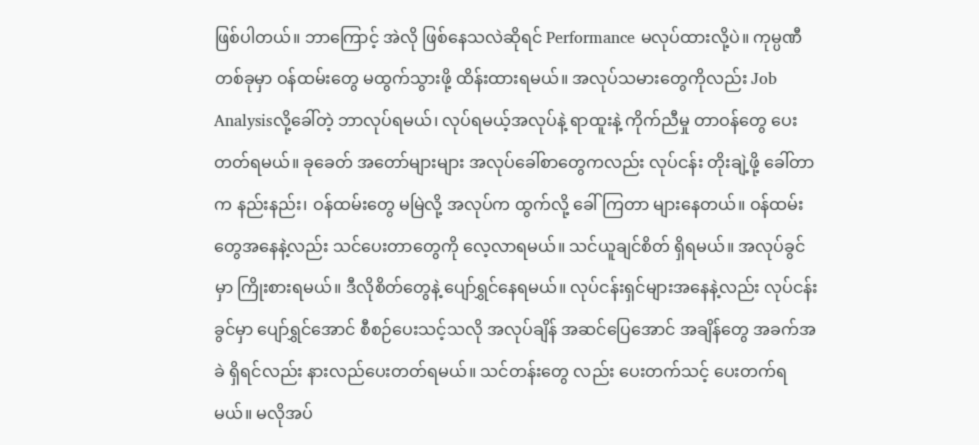ဖြစ်ပါတယ်။ ဘာကြောင့် အဲလို ဖြစ်နေသလဲဆိုရင် Performance မလုပ်ထားလို့ပဲ။ ကုမ္ပဏီတစ်ခုမှာ ဝန်ထမ်းတွေ မထွက်သွားဖို့ ထိန်းထားရမယ်။ အလုပ်သမားတွေကိုလည်း Job Analysisလို့ခေါ်တဲ့ ဘာလုပ်ရမယ်၊ လုပ်ရမယ့်အလုပ်နဲ့ ရာထူးနဲ့ ကိုက်ညီမှု တာဝန်တွေ ပေးတတ်ရမယ်။ ခုခေတ် အတော်များများ အလုပ်ခေါ်စာတွေကလည်း လုပ်ငန်း တိုးချဲ့ဖို့ ခေါ်တာက နည်းနည်း၊ ဝန်ထမ်းတွေ မမြဲလို့ အလုပ်က ထွက်လို့ ခေါ်ကြတာ များနေတယ်။ ဝန်ထမ်းတွေအနေနဲ့လည်း သင်ပေးတာတွေကို လေ့လာရမယ်။ သင်ယူချင်စိတ် ရှိရမယ်။ အလုပ်ခွင်မှာ ကြိုးစားရမယ်။ ဒီလိုစိတ်တွေနဲ့ ပျော်ရွှင်နေရမယ်။ လုပ်ငန်းရှင်များအနေနဲ့လည်း လုပ်ငန်းခွင်မှာ ပျော်ရွှင်အောင် စီစဉ်ပေးသင့်သလို အလုပ်ချိန် အဆင်ပြေအောင် အချိန်တွေ အခက်အခဲ ရှိရင်လည်း နားလည်ပေးတတ်ရမယ်။ သင်တန်းတွေ လည်း ပေးတက်သင့် ပေးတက်ရမယ်။ မလိုအပ်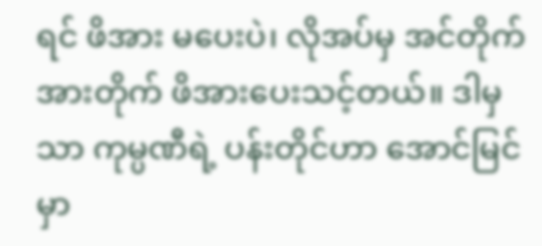ရင် ဖိအား မပေးပဲ၊ လိုအပ်မှ အင်တိုက်အားတိုက် ဖိအားပေးသင့်တယ်။ ဒါမှသာ ကုမ္ပဏီရဲ့ ပန်းတိုင်ဟာ အောင်မြင်မှာ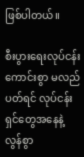ဖြစ်ပါတယ်။

စီးပွားရေးလုပ်ငန်း ကောင်းစွာ မလည်ပတ်ရင် လုပ်ငန်းရှင်တွေအနေနဲ့ လွန်စွာ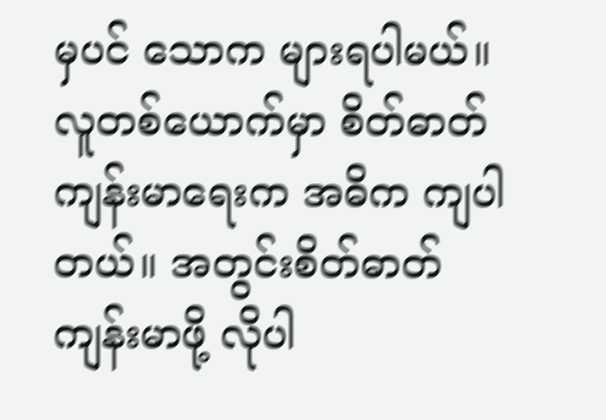မှပင် သောက များရပါမယ်။ လူတစ်ယောက်မှာ စိတ်ဓာတ် ကျန်းမာရေးက အဓိက ကျပါတယ်။ အတွင်းစိတ်ဓာတ် ကျန်းမာဖို့ လိုပါ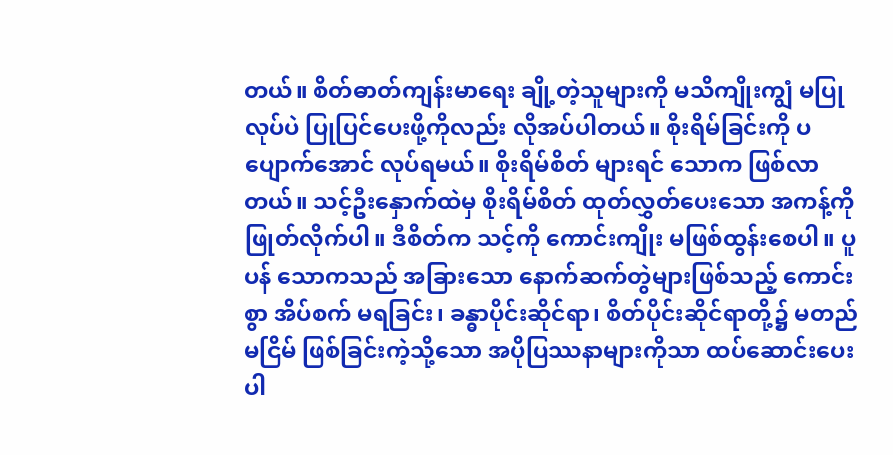တယ်။ စိတ်ဓာတ်ကျန်းမာရေး ချို့တဲ့သူများကို မသိကျိုးကျွံ မပြုလုပ်ပဲ ပြုပြင်ပေးဖို့ကိုလည်း လိုအပ်ပါတယ်။ စိုးရိမ်ခြင်းကို ပပျောက်အောင် လုပ်ရမယ်။ စိုးရိမ်စိတ် များရင် သောက ဖြစ်လာတယ်။ သင့်ဦးနှောက်ထဲမှ စိုးရိမ်စိတ် ထုတ်လွှတ်ပေးသော အကန့်ကို ဖြုတ်လိုက်ပါ။ ဒီစိတ်က သင့်ကို ကောင်းကျိုး မဖြစ်ထွန်းစေပါ။ ပူပန် သောကသည် အခြားသော နောက်ဆက်တွဲများဖြစ်သည့် ကောင်းစွာ အိပ်စက် မရခြင်း၊ ခန္ဓာပိုင်းဆိုင်ရာ၊ စိတ်ပိုင်းဆိုင်ရာတို့၌ မတည်မငြိမ် ဖြစ်ခြင်းကဲ့သို့သော အပိုပြဿနာများကိုသာ ထပ်ဆောင်းပေးပါ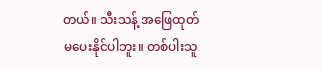တယ်။ သီးသန့် အဖြေထုတ် မပေးနိုင်ပါဘူး။ တစ်ပါးသူ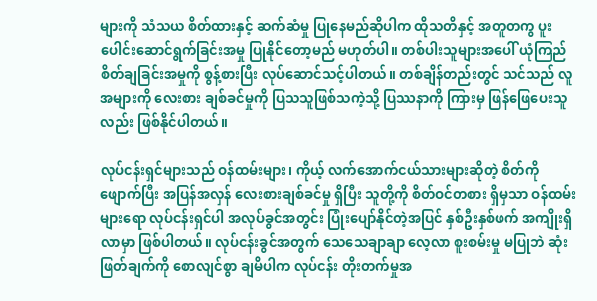များကို သံသယ စိတ်ထားနှင့် ဆက်ဆံမှု ပြုနေမည်ဆိုပါက ထိုသတိနှင့် အတူတကွ ပူးပေါင်းဆောင်ရွက်ခြင်းအမှု ပြုနိုင်တော့မည် မဟုတ်ပါ။ တစ်ပါးသူများအပေါ် ယုံကြည် စိတ်ချခြင်းအမှုကို စွန့်စားပြီး လုပ်ဆောင်သင့်ပါတယ်။ တစ်ချိန်တည်းတွင် သင်သည် လူအများကို လေးစား ချစ်ခင်မှုကို ပြသသူဖြစ်သကဲ့သို့ ပြဿနာကို ကြားမှ ဖြန်ဖြေပေးသူလည်း ဖြစ်နိုင်ပါတယ်။

လုပ်ငန်းရှင်များသည် ဝန်ထမ်းများ၊ ကိုယ့် လက်အောက်ငယ်သားများဆိုတဲ့ စိတ်ကို ဖျောက်ပြီး အပြန်အလှန် လေးစားချစ်ခင်မှု ရှိပြီး သူတို့ကို စိတ်ဝင်တစား ရှိမှသာ ဝန်ထမ်းများရော လုပ်ငန်းရှင်ပါ အလုပ်ခွင်အတွင်း ပြုံးပျော်နိုင်တဲ့အပြင် နှစ်ဦးနှစ်ဖက် အကျိုးရှိလာမှာ ဖြစ်ပါတယ်။ လုပ်ငန်းခွင်အတွက် သေသေချာချာ လေ့လာ စူးစမ်းမှု မပြုဘဲ ဆုံးဖြတ်ချက်ကို စောလျင်စွာ ချမိပါက လုပ်ငန်း တိုးတက်မှုအ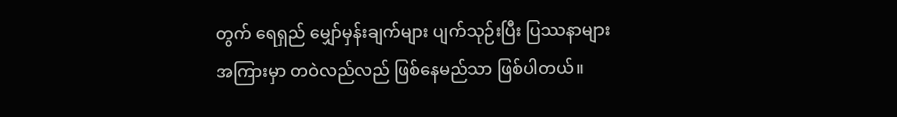တွက် ရေရှည် မျှော်မှန်းချက်များ ပျက်သုဉ်းပြီး ပြဿနာများအကြားမှာ တဝဲလည်လည် ဖြစ်နေမည်သာ ဖြစ်ပါတယ်။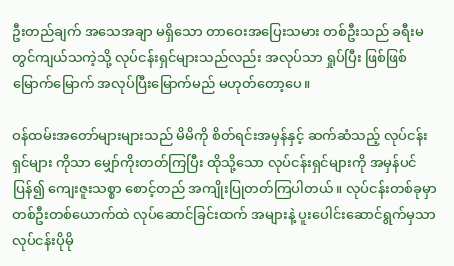ဦးတည်ချက် အသေအချာ မရှိသော တာဝေးအပြေးသမား တစ်ဦးသည် ခရီးမတွင်ကျယ်သကဲ့သို့ လုပ်ငန်းရှင်များသည်လည်း အလုပ်သာ ရှုပ်ပြီး ဖြစ်ဖြစ်မြောက်မြောက် အလုပ်ပြီးမြောက်မည် မဟုတ်တော့ပေ။

ဝန်ထမ်းအတော်များများသည် မိမိကို စိတ်ရင်းအမှန်နှင့် ဆက်ဆံသည့် လုပ်ငန်းရှင်များ ကိုသာ မျှော်ကိုးတတ်ကြပြီး ထိုသို့သော လုပ်ငန်းရှင်များကို အမှန်ပင် ပြန်၍ ကျေးဇူးသစ္စာ စောင့်တည် အကျိုးပြုတတ်ကြပါတယ်။ လုပ်ငန်းတစ်ခုမှာ တစ်ဦးတစ်ယောက်ထဲ လုပ်ဆောင်ခြင်းထက် အများနဲ့ ပူးပေါင်းဆောင်ရွက်မှသာ လုပ်ငန်းပိုမို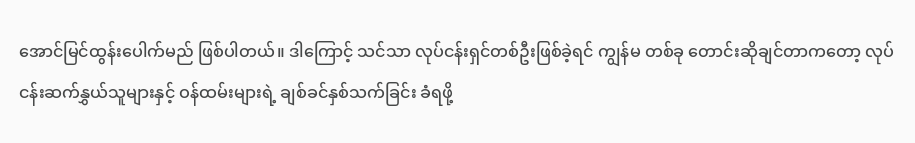အောင်မြင်ထွန်းပေါက်မည် ဖြစ်ပါတယ်။ ဒါကြောင့် သင်သာ လုပ်ငန်းရှင်တစ်ဦးဖြစ်ခဲ့ရင် ကျွန်မ တစ်ခု တောင်းဆိုချင်တာကတော့ လုပ်ငန်းဆက်နွှယ်သူများနှင့် ဝန်ထမ်းများရဲ့ ချစ်ခင်နှစ်သက်ခြင်း ခံရဖို့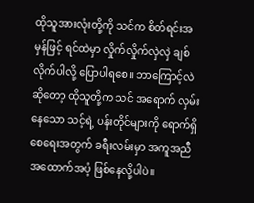ထိုသူအားလုံးတို့ကို သင်က စိတ်ရင်းအမှန်ဖြင့် ရင်ထဲမှာ လှိုက်လှိုက်လှဲလှဲ ချစ်လိုက်ပါလို့ ပြောပါရစေ။ ဘာကြောင့်လဲဆိုတော့ ထိုသူတို့က သင် အရောက် လှမ်းနေသော သင့်ရဲ့ ပန်းတိုင်များကို ရောက်ရှိစေရေးအတွက် ခရီးလမ်းမှာ အကူအညီ အထောက်အပံ့ ဖြစ်နေလို့ပါပဲ။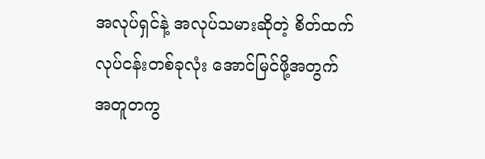အလုပ်ရှင်နဲ့ အလုပ်သမားဆိုတဲ့ စိတ်ထက် လုပ်ငန်းတစ်ခုလုံး အောင်မြင်ဖို့အတွက် အတူတကွ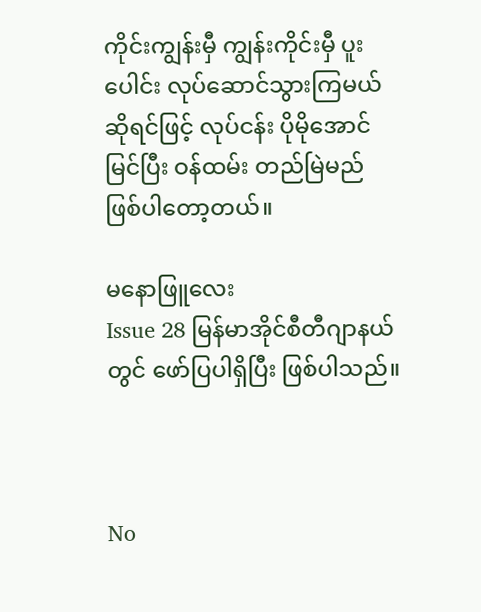ကိုင်းကျွန်းမှီ ကျွန်းကိုင်းမှီ ပူးပေါင်း လုပ်ဆောင်သွားကြမယ်ဆိုရင်ဖြင့် လုပ်ငန်း ပိုမိုအောင်မြင်ပြီး ဝန်ထမ်း တည်မြဲမည် ဖြစ်ပါတော့တယ်။

မနောဖြူလေး
Issue 28 မြန်မာအိုင်စီတီဂျာနယ်တွင် ဖော်ပြပါရှိပြီး ဖြစ်ပါသည်။



No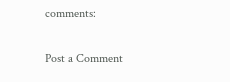comments:

Post a Comment